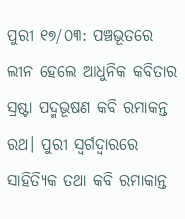ପୁରୀ ୧୭/୦୩: ପଞ୍ଚଭୂତରେ ଲୀନ ହେଲେ ଆଧୁନିକ କବିତାର ସ୍ରଷ୍ଟା ପଦ୍ମଭୂଷଣ କବି ରମାକନ୍ତ ରଥ। ପୁରୀ ସ୍ୱର୍ଗଦ୍ବାରରେ ସାହିତ୍ୟିକ ତଥା କବି ରମାକାନ୍ତ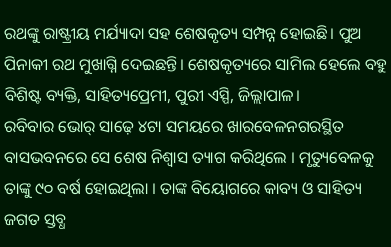ରଥଙ୍କୁ ରାଷ୍ଟ୍ରୀୟ ମର୍ଯ୍ୟାଦା ସହ ଶେଷକୃତ୍ୟ ସମ୍ପନ୍ନ ହୋଇଛି। ପୁଅ ପିନାକୀ ରଥ ମୁଖାଗ୍ନି ଦେଇଛନ୍ତି। ଶେଷକୃତ୍ୟରେ ସାମିଲ ହେଲେ ବହୁ ବିଶିଷ୍ଟ ବ୍ୟକ୍ତି, ସାହିତ୍ୟପ୍ରେମୀ, ପୁରୀ ଏସ୍ପି, ଜିଲ୍ଲାପାଳ।
ରବିବାର ଭୋର୍ ସାଢ଼େ ୪ଟା ସମୟରେ ଖାରବେଳନଗରସ୍ଥିତ ବାସଭବନରେ ସେ ଶେଷ ନିଶ୍ୱାସ ତ୍ୟାଗ କରିଥିଲେ । ମୃତ୍ୟୁବେଳକୁ ତାଙ୍କୁ ୯୦ ବର୍ଷ ହୋଇଥିଲା । ତାଙ୍କ ବିୟୋଗରେ କାବ୍ୟ ଓ ସାହିତ୍ୟ ଜଗତ ସ୍ତବ୍ଧ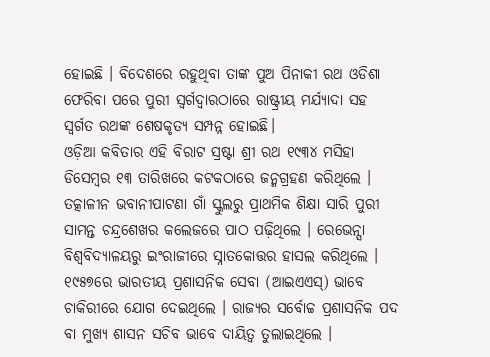ହୋଇଛି । ବିଦେଶରେ ରହୁଥିବା ତାଙ୍କ ପୁଅ ପିନାକୀ ରଥ ଓଡିଶା ଫେରିବା ପରେ ପୁରୀ ସ୍ୱର୍ଗଦ୍ୱାରଠାରେ ରାଷ୍ଟ୍ରୀୟ ମର୍ଯ୍ୟାଦା ସହ ସ୍ବର୍ଗତ ରଥଙ୍କ ଶେଷକୃତ୍ୟ ସମ୍ପନ୍ନ ହୋଇଛି।
ଓଡ଼ିଆ କବିତାର ଏହି ବିରାଟ ସ୍ରଷ୍ଟା ଶ୍ରୀ ରଥ ୧୯୩୪ ମସିହା ଡିସେମ୍ବର ୧୩ ତାରିଖରେ କଟକଠାରେ ଜନ୍ମଗ୍ରହଣ କରିଥିଲେ । ତତ୍କାଳୀନ ଭବାନୀପାଟଣା ଗାଁ ସ୍କୁଲରୁ ପ୍ରାଥମିକ ଶିକ୍ଷା ସାରି ପୁରୀ ସାମନ୍ତ ଚନ୍ଦ୍ରଶେଖର କଲେଜରେ ପାଠ ପଢ଼ିଥିଲେ । ରେଭେନ୍ସା ବିଶ୍ୱବିଦ୍ୟାଳୟରୁ ଇଂରାଜୀରେ ସ୍ନାତକୋତ୍ତର ହାସଲ କରିଥିଲେ । ୧୯୫୭ରେ ଭାରତୀୟ ପ୍ରଶାସନିକ ସେବା (ଆଇଏଏସ୍) ଭାବେ ଚାକିରୀରେ ଯୋଗ ଦେଇଥିଲେ । ରାଜ୍ୟର ସର୍ବୋଚ୍ଚ ପ୍ରଶାସନିକ ପଦ ବା ମୁଖ୍ୟ ଶାସନ ସଚିବ ଭାବେ ଦାୟିତ୍ୱ ତୁଲାଇଥିଲେ ।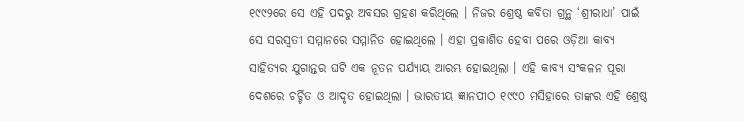୧୯୯୨ରେ ସେ ଏହି ପଦରୁ ଅବସର ଗ୍ରହଣ କରିଥିଲେ । ନିଜର ଶ୍ରେଷ୍ଠ କବିତା ଗ୍ରନ୍ଥ ‘ଶ୍ରୀରାଧା’ ପାଇଁ ସେ ସରସ୍ୱତୀ ସମ୍ମାନରେ ସମ୍ମାନିତ ହୋଇଥିଲେ । ଏହା ପ୍ରକାଶିତ ହେବା ପରେ ଓଡ଼ିଆ କାବ୍ୟ ସାହିତ୍ୟର ଯୁଗାନ୍ତର ଘଟି ଏକ ନୂତନ ପର୍ଯ୍ୟାୟ ଆରମ୍ଭ ହୋଇଥିଲା । ଏହି କାବ୍ୟ ସଂକଳନ ପୂରା ଦେଶରେ ଚର୍ଚ୍ଚିତ ଓ ଆଦୃତ ହୋଇଥିଲା । ଭାରତୀୟ ଜ୍ଞାନପୀଠ ୧୯୯୦ ମସିହାରେ ତାଙ୍କର ଏହି ଶ୍ରେଷ୍ଠ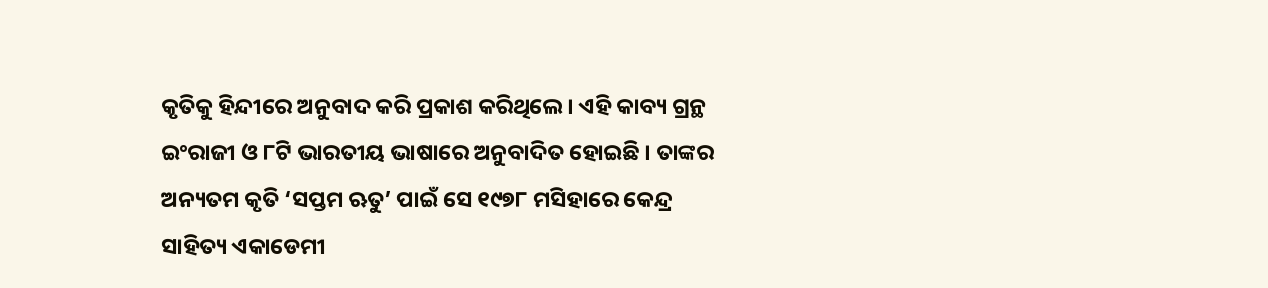କୃତିକୁ ହିନ୍ଦୀରେ ଅନୁବାଦ କରି ପ୍ରକାଶ କରିଥିଲେ । ଏହି କାବ୍ୟ ଗ୍ରନ୍ଥ ଇଂରାଜୀ ଓ ୮ଟି ଭାରତୀୟ ଭାଷାରେ ଅନୁବାଦିତ ହୋଇଛି । ତାଙ୍କର ଅନ୍ୟତମ କୃତି ‘ସପ୍ତମ ଋତୁ’ ପାଇଁ ସେ ୧୯୭୮ ମସିହାରେ କେନ୍ଦ୍ର ସାହିତ୍ୟ ଏକାଡେମୀ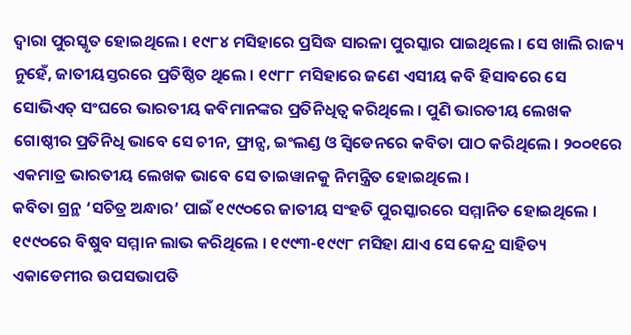ଦ୍ୱାରା ପୁରସ୍କୃତ ହୋଇଥିଲେ । ୧୯୮୪ ମସିହାରେ ପ୍ରସିଦ୍ଧ ସାରଳା ପୁରସ୍କାର ପାଇଥିଲେ । ସେ ଖାଲି ରାଜ୍ୟ ନୁହେଁ, ଜାତୀୟସ୍ତରରେ ପ୍ରତିଷ୍ଠିତ ଥିଲେ । ୧୯୮୮ ମସିହାରେ ଜଣେ ଏସୀୟ କବି ହିସାବରେ ସେ ସୋଭିଏତ୍ ସଂଘରେ ଭାରତୀୟ କବିମାନଙ୍କର ପ୍ରତିନିଧିତ୍ୱ କରିଥିଲେ । ପୁଣି ଭାରତୀୟ ଲେଖକ ଗୋଷ୍ଠୀର ପ୍ରତିନିଧି ଭାବେ ସେ ଚୀନ, ଫ୍ରାନ୍ସ, ଇଂଲଣ୍ଡ ଓ ସ୍ୱିଡେନରେ କବିତା ପାଠ କରିଥିଲେ । ୨୦୦୧ରେ ଏକମାତ୍ର ଭାରତୀୟ ଲେଖକ ଭାବେ ସେ ତାଇୱାନକୁ ନିମନ୍ତ୍ରିତ ହୋଇଥିଲେ ।
କବିତା ଗ୍ରନ୍ଥ ‘ସଚିତ୍ର ଅନ୍ଧାର’ ପାଇଁ ୧୯୯୦ରେ ଜାତୀୟ ସଂହତି ପୁରସ୍କାରରେ ସମ୍ମାନିତ ହୋଇଥିଲେ । ୧୯୯୦ରେ ବିଷୁବ ସମ୍ମାନ ଲାଭ କରିଥିଲେ । ୧୯୯୩-୧୯୯୮ ମସିହା ଯାଏ ସେ କେନ୍ଦ୍ର ସାହିତ୍ୟ ଏକାଡେମୀର ଉପସଭାପତି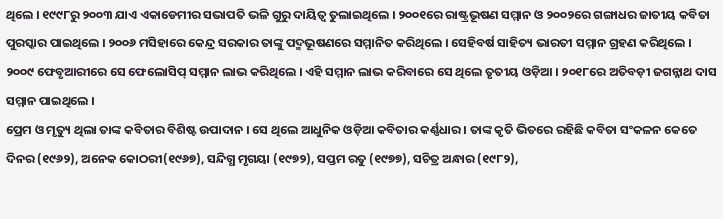ଥିଲେ । ୧୯୯୮ରୁ ୨୦୦୩ ଯାଏ ଏକାଡେମୀର ସଭାପତି ଭଳି ଗୁରୁ ଦାୟିତ୍ୱ ତୁଲାଇଥିଲେ । ୨୦୦୧ରେ ରାଷ୍ଟ୍ରଭୂଷଣ ସମ୍ମାନ ଓ ୨୦୦୨ରେ ଗଙ୍ଗାଧର ଜାତୀୟ କବିତା ପୁରସ୍କାର ପାଇଥିଲେ । ୨୦୦୬ ମସିହାରେ କେନ୍ଦ୍ର ସରକାର ତାଙ୍କୁ ପଦ୍ମଭୂଷଣରେ ସମ୍ମାନିତ କରିଥିଲେ । ସେହିବର୍ଷ ସାହିତ୍ୟ ଭାରତୀ ସମ୍ମାନ ଗ୍ରହଣ କରିଥିଲେ । ୨୦୦୯ ଫେବୃଆରୀରେ ସେ ଫେଲୋସିପ୍ ସମ୍ମାନ ଲାଭ କରିଥିଲେ । ଏହି ସମ୍ମାନ ଲାଭ କରିବାରେ ସେ ଥିଲେ ତୃତୀୟ ଓଡ଼ିଆ । ୨୦୧୮ରେ ଅତିବଡ଼ୀ ଜଗନ୍ନାଥ ଦାସ ସମ୍ମାନ ପାଇଥିଲେ ।
ପ୍ରେମ ଓ ମୃତ୍ୟୁ ଥିଲା ତାଙ୍କ କବିତାର ବିଶିଷ୍ଟ ଉପାଦାନ । ସେ ଥିଲେ ଆଧୁନିକ ଓଡ଼ିଆ କବିତାର କର୍ଣ୍ଣଧାର । ତାଙ୍କ କୃତି ଭିତରେ ରହିଛି କବିତା ସଂକଳନ କେତେ ଦିନର (୧୯୬୨), ଅନେକ କୋଠରୀ(୧୯୬୭), ସନ୍ଦିଗ୍ଧ ମୃଗୟା (୧୯୭୨), ସପ୍ତମ ରତୁ (୧୯୭୭), ସଚିତ୍ର ଅନ୍ଧାର (୧୯୮୨),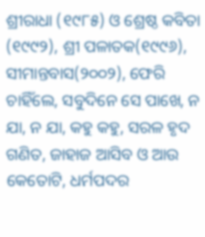ଶ୍ରୀରାଧା (୧୯୮୫) ଓ ଶ୍ରେଷ୍ଠ କବିତା (୧୯୯୨), ଶ୍ରୀ ପଳାତକ(୧୯୯୬), ସୀମାନ୍ତବାସ(୨୦୦୨), ଫେରି ଚାହିଁଲେ, ସବୁଦିନେ ସେ ପାଖେ, ନ ଯା, ନ ଯା, କହୁ କହୁ, ସରଳ ହୃଦ ଗଣିତ, ଜାହାଜ ଆସିବ ଓ ଆଉ କେତୋଟି, ଧର୍ମପଦର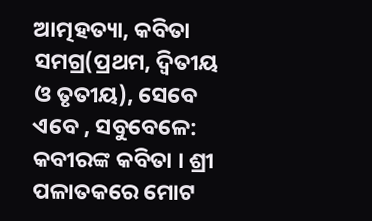ଆତ୍ମହତ୍ୟା, କବିତା ସମଗ୍ର(ପ୍ରଥମ, ଦ୍ୱିତୀୟ ଓ ତୃତୀୟ), ସେବେ ଏବେ , ସବୁବେଳେ: କବୀରଙ୍କ କବିତା । ଶ୍ରୀ ପଳାତକରେ ମୋଟ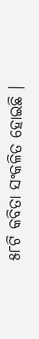୫୮ଟି କବିତା ସଂକଳିତ ହୋଇଛି ।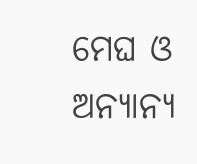ମେଘ ଓ ଅନ୍ୟାନ୍ୟ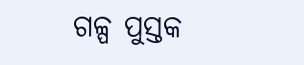ଗଳ୍ପ ପୁସ୍ତକ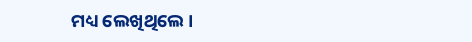ମଧ୍ୟ ଲେଖିଥିଲେ ।